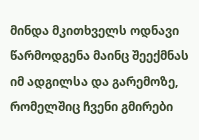მინდა მკითხველს ოდნავი წარმოდგენა მაინც შეექმნას იმ ადგილსა და გარემოზე, რომელშიც ჩვენი გმირები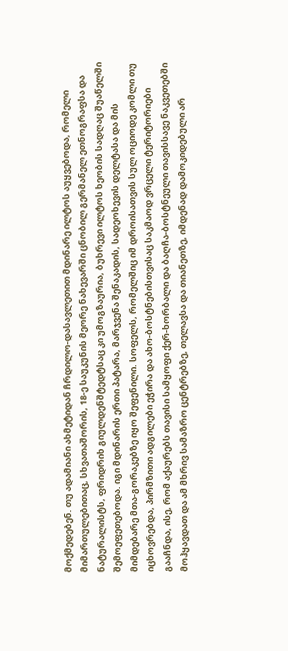მოქმედებენ. თუ ადამიანი ახმეტიდან ჩრდილო-დასავლეთით მდინარე ილტოს აუყვებოდა, რომელი მიმართულებითაც, სხვათაშორის, 18-ე საუკუნის მეორე ნახევარში ცნობილ გერმანელ ეთნოგრაფსა და ნატურალისტს, ფრიდრიხ გიულდენშტედტსაც კი უმოგზაურია, ბუხრევი ილტოს ხეობის სადღაც შუაწელში შემოეფეთებოდა. იგი მდინარის ერთი პატარა, მარჯვენა შენაკადის, სადეოხევის დელტასა და მის მიმდებარე მთა-გორაკებზე იყო შეფენილი. სოფელს, რომელშიც იმ დროისათვის სულ ოციოდე კომლი თუ იცხოვრებდა, პირმზითი ადგილები ეჭირა და ახო-ბოსტნებისთვისაც საკმაოდ ვრცელი ტერიტორიები გააჩნდა, ისე, რომ აქაურებს თავისი სამყოფი ქერ-ხორბალი და ბაღჩა-ბოსტნეული თავისსავე ნაკვეთებში მოჰყავდათ და ამ მხრივ სამაზრო ცენტრებზე, თელავსა და თიანეთზე, იმდენად დამოკიდებული არ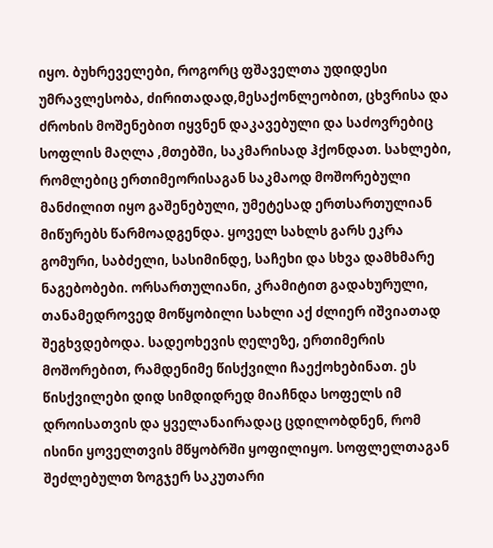იყო. ბუხრეველები, როგორც ფშაველთა უდიდესი უმრავლესობა, ძირითადად,მესაქონლეობით, ცხვრისა და ძროხის მოშენებით იყვნენ დაკავებული და საძოვრებიც სოფლის მაღლა ,მთებში, საკმარისად ჰქონდათ. სახლები, რომლებიც ერთიმეორისაგან საკმაოდ მოშორებული მანძილით იყო გაშენებული, უმეტესად ერთსართულიან მიწურებს წარმოადგენდა. ყოველ სახლს გარს ეკრა გომური, საბძელი, სასიმინდე, საჩეხი და სხვა დამხმარე ნაგებობები. ორსართულიანი, კრამიტით გადახურული, თანამედროვედ მოწყობილი სახლი აქ ძლიერ იშვიათად შეგხვდებოდა. სადეოხევის ღელეზე, ერთიმერის მოშორებით, რამდენიმე წისქვილი ჩაექოხებინათ. ეს წისქვილები დიდ სიმდიდრედ მიაჩნდა სოფელს იმ დროისათვის და ყველანაირადაც ცდილობდნენ, რომ ისინი ყოველთვის მწყობრში ყოფილიყო. სოფლელთაგან შეძლებულთ ზოგჯერ საკუთარი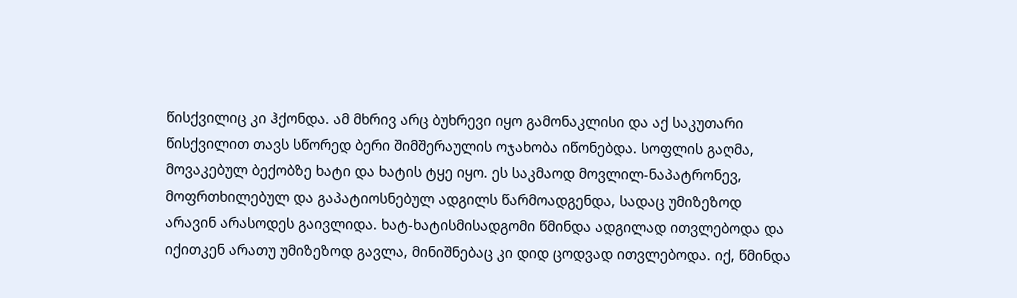წისქვილიც კი ჰქონდა. ამ მხრივ არც ბუხრევი იყო გამონაკლისი და აქ საკუთარი წისქვილით თავს სწორედ ბერი შიმშერაულის ოჯახობა იწონებდა. სოფლის გაღმა, მოვაკებულ ბექობზე ხატი და ხატის ტყე იყო. ეს საკმაოდ მოვლილ-ნაპატრონევ, მოფრთხილებულ და გაპატიოსნებულ ადგილს წარმოადგენდა, სადაც უმიზეზოდ არავინ არასოდეს გაივლიდა. ხატ-ხატისმისადგომი წმინდა ადგილად ითვლებოდა და იქითკენ არათუ უმიზეზოდ გავლა, მინიშნებაც კი დიდ ცოდვად ითვლებოდა. იქ, წმინდა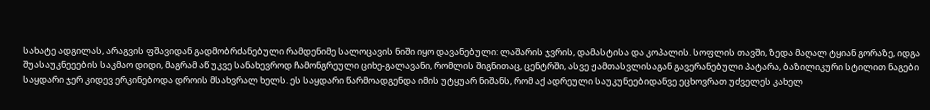სახატე ადგილას, არაგვის ფშავიდან გადმობრძანებული რამდენიმე სალოცავის ნიში იყო დავანებული: ლაშარის ჯვრის, დამასტისა და კოპალის. სოფლის თავში, ზედა მაღალ ტყიან გორაზე, იდგა შუასაუკნეეების საკმაო დიდი, მაგრამ აწ უკვე სანახევროდ ჩამონგრეული ციხე-გალავანი, რომლის შიგნითაც, ცენტრში, ასვე ჟამთასვლისაგან გავერანებული პატარა, ბაზილიკური სტილით ნაგები საყდარი ჯერ კიდევ ერკინებოდა დროის მსახვრალ ხელს. ეს საყდარი წარმოადგენდა იმის უტყუარ ნიშანს, რომ აქ ადრეული საუკუნეებიდანვე ეცხოვრათ უძველეს კახელ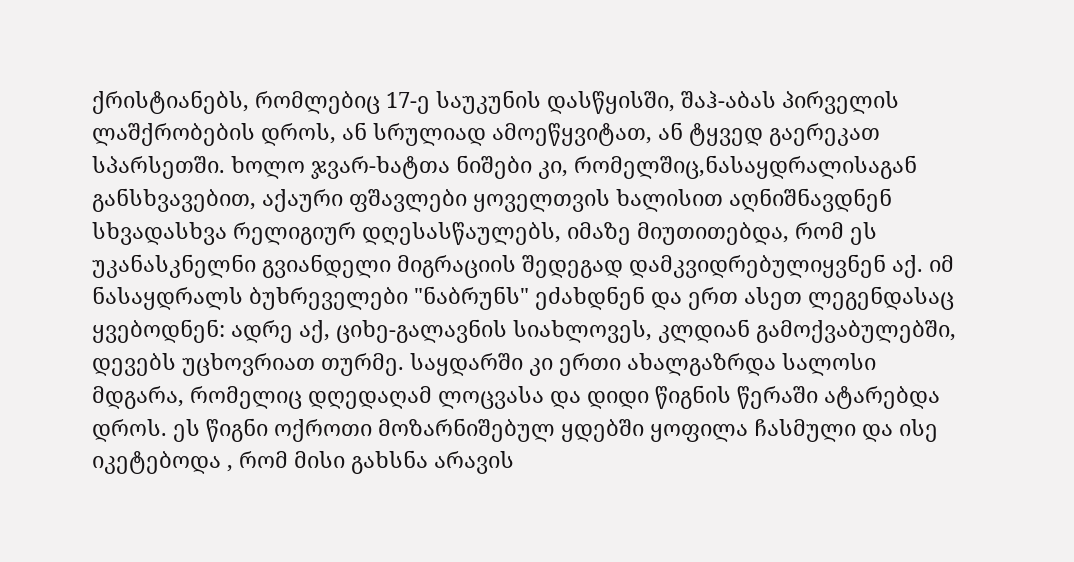ქრისტიანებს, რომლებიც 17-ე საუკუნის დასწყისში, შაჰ-აბას პირველის ლაშქრობების დროს, ან სრულიად ამოეწყვიტათ, ან ტყვედ გაერეკათ სპარსეთში. ხოლო ჯვარ-ხატთა ნიშები კი, რომელშიც,ნასაყდრალისაგან განსხვავებით, აქაური ფშავლები ყოველთვის ხალისით აღნიშნავდნენ სხვადასხვა რელიგიურ დღესასწაულებს, იმაზე მიუთითებდა, რომ ეს უკანასკნელნი გვიანდელი მიგრაციის შედეგად დამკვიდრებულიყვნენ აქ. იმ ნასაყდრალს ბუხრეველები "ნაბრუნს" ეძახდნენ და ერთ ასეთ ლეგენდასაც ყვებოდნენ: ადრე აქ, ციხე-გალავნის სიახლოვეს, კლდიან გამოქვაბულებში, დევებს უცხოვრიათ თურმე. საყდარში კი ერთი ახალგაზრდა სალოსი მდგარა, რომელიც დღედაღამ ლოცვასა და დიდი წიგნის წერაში ატარებდა დროს. ეს წიგნი ოქროთი მოზარნიშებულ ყდებში ყოფილა ჩასმული და ისე იკეტებოდა , რომ მისი გახსნა არავის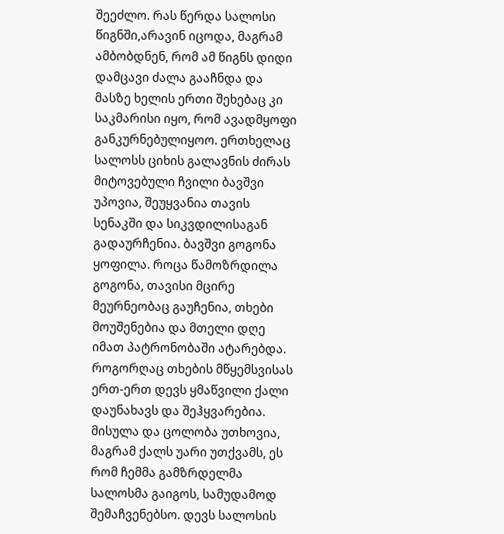შეეძლო. რას წერდა სალოსი წიგნში,არავინ იცოდა, მაგრამ ამბობდნენ, რომ ამ წიგნს დიდი დამცავი ძალა გააჩნდა და მასზე ხელის ერთი შეხებაც კი საკმარისი იყო, რომ ავადმყოფი განკურნებულიყოო. ერთხელაც სალოსს ციხის გალავნის ძირას მიტოვებული ჩვილი ბავშვი უპოვია, შეუყვანია თავის სენაკში და სიკვდილისაგან გადაურჩენია. ბავშვი გოგონა ყოფილა. როცა წამოზრდილა გოგონა, თავისი მცირე მეურნეობაც გაუჩენია, თხები მოუშენებია და მთელი დღე იმათ პატრონობაში ატარებდა. როგორღაც თხების მწყემსვისას ერთ-ერთ დევს ყმაწვილი ქალი დაუნახავს და შეჰყვარებია. მისულა და ცოლობა უთხოვია, მაგრამ ქალს უარი უთქვამს, ეს რომ ჩემმა გამზრდელმა სალოსმა გაიგოს, სამუდამოდ შემაჩვენებსო. დევს სალოსის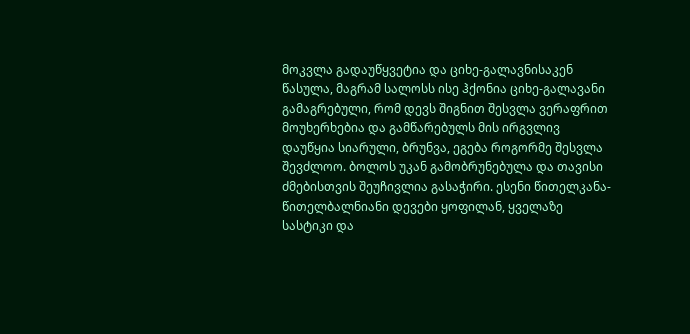მოკვლა გადაუწყვეტია და ციხე-გალავნისაკენ წასულა, მაგრამ სალოსს ისე ჰქონია ციხე-გალავანი გამაგრებული, რომ დევს შიგნით შესვლა ვერაფრით მოუხერხებია და გამწარებულს მის ირგვლივ დაუწყია სიარული, ბრუნვა, ეგება როგორმე შესვლა შევძლოო. ბოლოს უკან გამობრუნებულა და თავისი ძმებისთვის შეუჩივლია გასაჭირი. ესენი წითელკანა-წითელბალნიანი დევები ყოფილან, ყველაზე სასტიკი და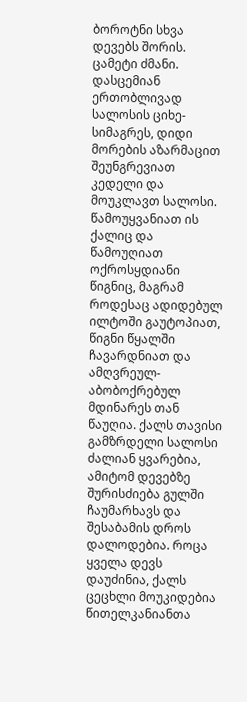ბოროტნი სხვა დევებს შორის. ცამეტი ძმანი. დასცემიან ერთობლივად სალოსის ციხე-სიმაგრეს, დიდი მორების აზარმაცით შეუნგრევიათ კედელი და მოუკლავთ სალოსი. წამოუყვანიათ ის ქალიც და წამოუღიათ ოქროსყდიანი წიგნიც, მაგრამ როდესაც ადიდებულ ილტოში გაუტოპიათ, წიგნი წყალში ჩავარდნიათ და ამღვრეულ-აბობოქრებულ მდინარეს თან წაუღია. ქალს თავისი გამზრდელი სალოსი ძალიან ყვარებია, ამიტომ დევებზე შურისძიება გულში ჩაუმარხავს და შესაბამის დროს დალოდებია. როცა ყველა დევს დაუძინია, ქალს ცეცხლი მოუკიდებია წითელკანიანთა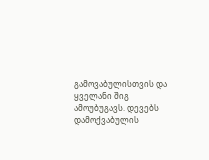გამოვაბულისთვის და ყველანი შიგ ამოუბუგავს. დევებს დამოქვაბულის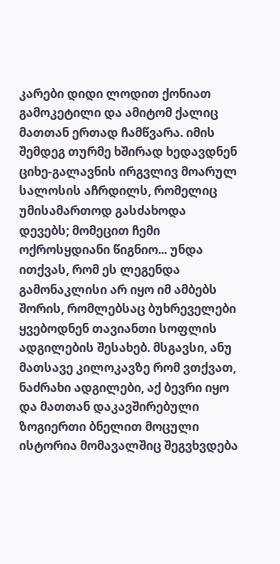კარები დიდი ლოდით ქონიათ გამოკეტილი და ამიტომ ქალიც მათთან ერთად ჩამწვარა. იმის შემდეგ თურმე ხშირად ხედავდნენ ციხე-გალავნის ირგვლივ მოარულ სალოსის აჩრდილს, რომელიც უმისამართოდ გასძახოდა დევებს; მომეცით ჩემი ოქროსყდიანი წიგნიო... უნდა ითქვას, რომ ეს ლეგენდა გამონაკლისი არ იყო იმ ამბებს შორის, რომლებსაც ბუხრეველები ყვებოდნენ თავიანთი სოფლის ადგილების შესახებ. მსგავსი, ანუ მათსავე კილოკავზე რომ ვთქვათ, ნაძრახი ადგილები, აქ ბევრი იყო და მათთან დაკავშირებული ზოგიერთი ბნელით მოცული ისტორია მომავალშიც შეგვხვდება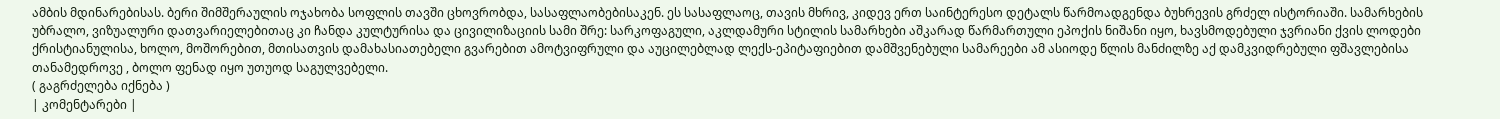ამბის მდინარებისას. ბერი შიმშერაულის ოჯახობა სოფლის თავში ცხოვრობდა, სასაფლაობებისაკენ. ეს სასაფლაოც, თავის მხრივ, კიდევ ერთ საინტერესო დეტალს წარმოადგენდა ბუხრევის გრძელ ისტორიაში. სამარხების უბრალო, ვიზუალური დათვარიელებითაც კი ჩანდა კულტურისა და ცივილიზაციის სამი შრე: სარკოფაგული, აკლდამური სტილის სამარხები აშკარად წარმართული ეპოქის ნიშანი იყო, ხავსმოდებული ჯვრიანი ქვის ლოდები ქრისტიანულისა, ხოლო, მოშორებით, მთისათვის დამახასიათებელი გვარებით ამოტვიფრული და აუცილებლად ლექს-ეპიტაფიებით დამშვენებული სამარეები ამ ასიოდე წლის მანძილზე აქ დამკვიდრებული ფშავლებისა თანამედროვე , ბოლო ფენად იყო უთუოდ საგულვებელი.
( გაგრძელება იქნება )
| კომენტარები |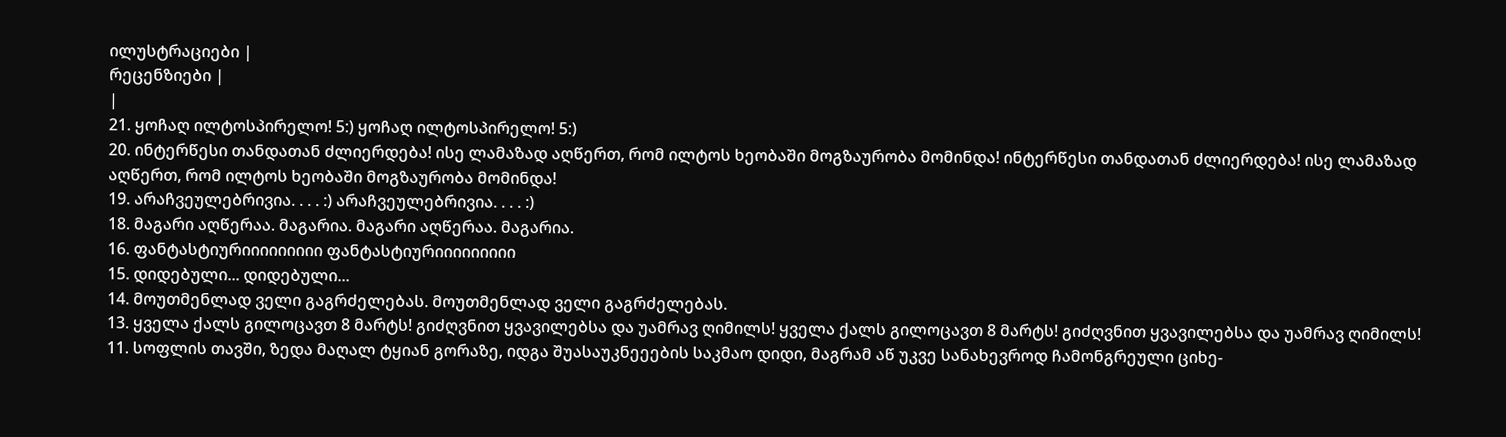ილუსტრაციები |
რეცენზიები |
|
21. ყოჩაღ ილტოსპირელო! 5:) ყოჩაღ ილტოსპირელო! 5:)
20. ინტერწესი თანდათან ძლიერდება! ისე ლამაზად აღწერთ, რომ ილტოს ხეობაში მოგზაურობა მომინდა! ინტერწესი თანდათან ძლიერდება! ისე ლამაზად აღწერთ, რომ ილტოს ხეობაში მოგზაურობა მომინდა!
19. არაჩვეულებრივია. . . . :) არაჩვეულებრივია. . . . :)
18. მაგარი აღწერაა. მაგარია. მაგარი აღწერაა. მაგარია.
16. ფანტასტიურიიიიიიიიი ფანტასტიურიიიიიიიიი
15. დიდებული... დიდებული...
14. მოუთმენლად ველი გაგრძელებას. მოუთმენლად ველი გაგრძელებას.
13. ყველა ქალს გილოცავთ 8 მარტს! გიძღვნით ყვავილებსა და უამრავ ღიმილს! ყველა ქალს გილოცავთ 8 მარტს! გიძღვნით ყვავილებსა და უამრავ ღიმილს!
11. სოფლის თავში, ზედა მაღალ ტყიან გორაზე, იდგა შუასაუკნეეების საკმაო დიდი, მაგრამ აწ უკვე სანახევროდ ჩამონგრეული ციხე-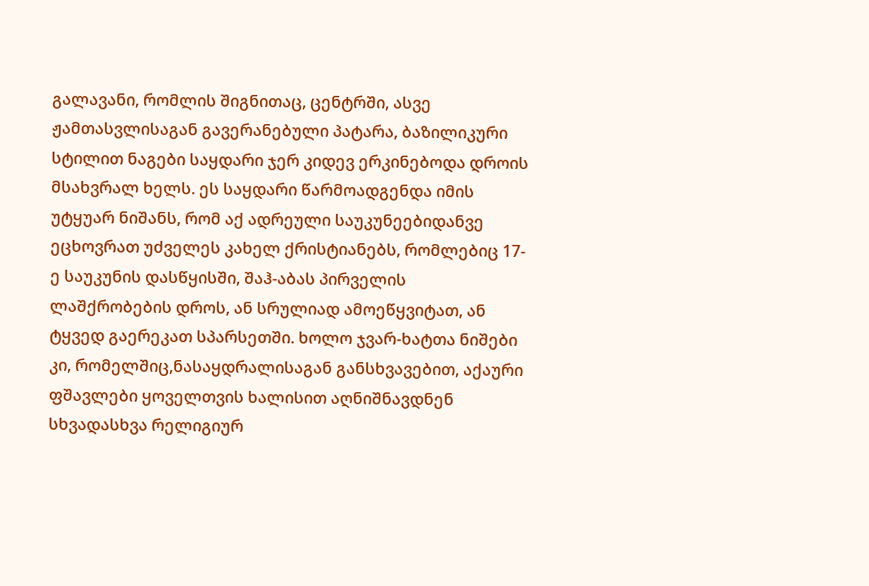გალავანი, რომლის შიგნითაც, ცენტრში, ასვე ჟამთასვლისაგან გავერანებული პატარა, ბაზილიკური სტილით ნაგები საყდარი ჯერ კიდევ ერკინებოდა დროის მსახვრალ ხელს. ეს საყდარი წარმოადგენდა იმის უტყუარ ნიშანს, რომ აქ ადრეული საუკუნეებიდანვე ეცხოვრათ უძველეს კახელ ქრისტიანებს, რომლებიც 17-ე საუკუნის დასწყისში, შაჰ-აბას პირველის ლაშქრობების დროს, ან სრულიად ამოეწყვიტათ, ან ტყვედ გაერეკათ სპარსეთში. ხოლო ჯვარ-ხატთა ნიშები კი, რომელშიც,ნასაყდრალისაგან განსხვავებით, აქაური ფშავლები ყოველთვის ხალისით აღნიშნავდნენ სხვადასხვა რელიგიურ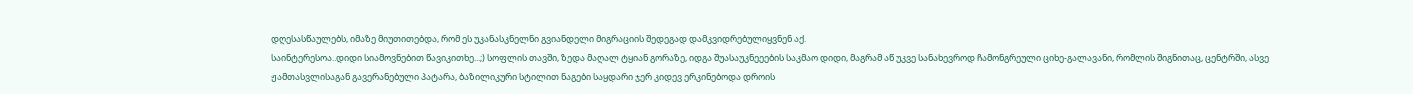დღესასწაულებს, იმაზე მიუთითებდა, რომ ეს უკანასკნელნი გვიანდელი მიგრაციის შედეგად დამკვიდრებულიყვნენ აქ.
საინტერესოა..დიდი სიამოვნებით წავიკითხე...;) სოფლის თავში, ზედა მაღალ ტყიან გორაზე, იდგა შუასაუკნეეების საკმაო დიდი, მაგრამ აწ უკვე სანახევროდ ჩამონგრეული ციხე-გალავანი, რომლის შიგნითაც, ცენტრში, ასვე ჟამთასვლისაგან გავერანებული პატარა, ბაზილიკური სტილით ნაგები საყდარი ჯერ კიდევ ერკინებოდა დროის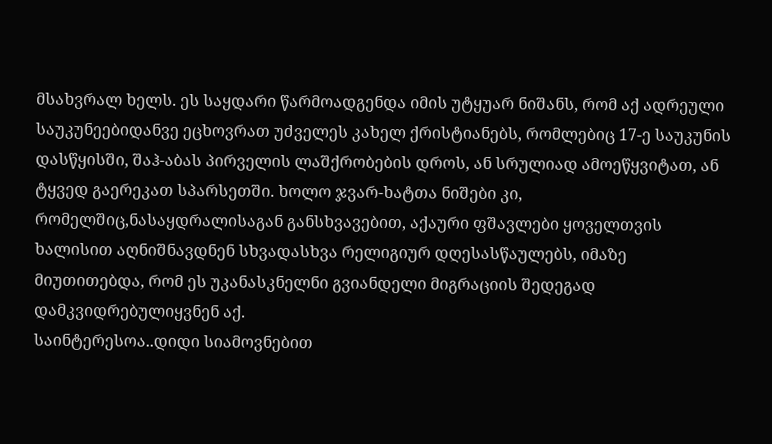მსახვრალ ხელს. ეს საყდარი წარმოადგენდა იმის უტყუარ ნიშანს, რომ აქ ადრეული საუკუნეებიდანვე ეცხოვრათ უძველეს კახელ ქრისტიანებს, რომლებიც 17-ე საუკუნის დასწყისში, შაჰ-აბას პირველის ლაშქრობების დროს, ან სრულიად ამოეწყვიტათ, ან ტყვედ გაერეკათ სპარსეთში. ხოლო ჯვარ-ხატთა ნიშები კი, რომელშიც,ნასაყდრალისაგან განსხვავებით, აქაური ფშავლები ყოველთვის ხალისით აღნიშნავდნენ სხვადასხვა რელიგიურ დღესასწაულებს, იმაზე მიუთითებდა, რომ ეს უკანასკნელნი გვიანდელი მიგრაციის შედეგად დამკვიდრებულიყვნენ აქ.
საინტერესოა..დიდი სიამოვნებით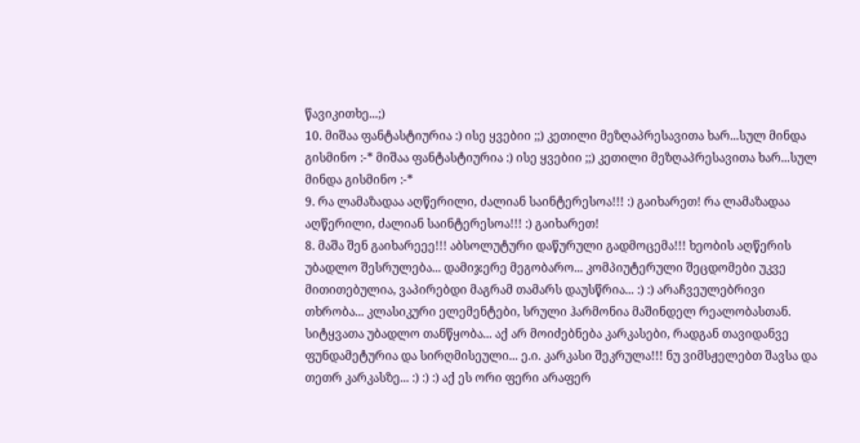წავიკითხე...;)
10. მიშაა ფანტასტიურია :) ისე ყვებიი ;;) კეთილი მეზღაპრესავითა ხარ...სულ მინდა გისმინო :-* მიშაა ფანტასტიურია :) ისე ყვებიი ;;) კეთილი მეზღაპრესავითა ხარ...სულ მინდა გისმინო :-*
9. რა ლამაზადაა აღწერილი, ძალიან საინტერესოა!!! :) გაიხარეთ! რა ლამაზადაა აღწერილი, ძალიან საინტერესოა!!! :) გაიხარეთ!
8. მაშა შენ გაიხარეეე!!! აბსოლუტური დაწურული გადმოცემა!!! ხეობის აღწერის უბადლო შესრულება... დამიჯერე მეგობარო... კომპიუტერული შეცდომები უკვე მითითებულია, ვაპირებდი მაგრამ თამარს დაუსწრია... :) :) არაჩვეულებრივი თხრობა... კლასიკური ელემენტები, სრული ჰარმონია მაშინდელ რეალობასთან. სიტყვათა უბადლო თანწყობა... აქ არ მოიძებნება კარკასები, რადგან თავიდანვე ფუნდამეტურია და სირღმისეული... ე.ი. კარკასი შეკრულა!!! ნუ ვიმსჟელებთ შავსა და თეთრ კარკასზე... :) :) :) აქ ეს ორი ფერი არაფერ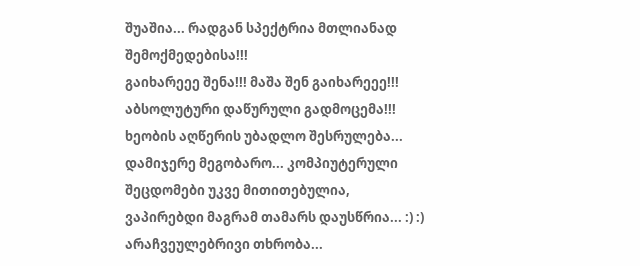შუაშია... რადგან სპექტრია მთლიანად შემოქმედებისა!!!
გაიხარეეე შენა!!! მაშა შენ გაიხარეეე!!! აბსოლუტური დაწურული გადმოცემა!!! ხეობის აღწერის უბადლო შესრულება... დამიჯერე მეგობარო... კომპიუტერული შეცდომები უკვე მითითებულია, ვაპირებდი მაგრამ თამარს დაუსწრია... :) :) არაჩვეულებრივი თხრობა...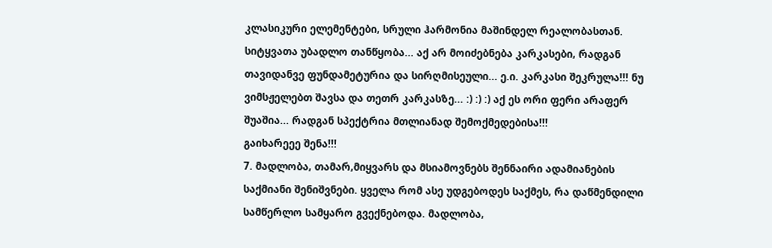კლასიკური ელემენტები, სრული ჰარმონია მაშინდელ რეალობასთან. სიტყვათა უბადლო თანწყობა... აქ არ მოიძებნება კარკასები, რადგან თავიდანვე ფუნდამეტურია და სირღმისეული... ე.ი. კარკასი შეკრულა!!! ნუ ვიმსჟელებთ შავსა და თეთრ კარკასზე... :) :) :) აქ ეს ორი ფერი არაფერ შუაშია... რადგან სპექტრია მთლიანად შემოქმედებისა!!!
გაიხარეეე შენა!!!
7. მადლობა, თამარ,მიყვარს და მსიამოვნებს შენნაირი ადამიანების საქმიანი შენიშვნები. ყველა რომ ასე უდგებოდეს საქმეს, რა დაწმენდილი სამწერლო სამყარო გვექნებოდა. მადლობა,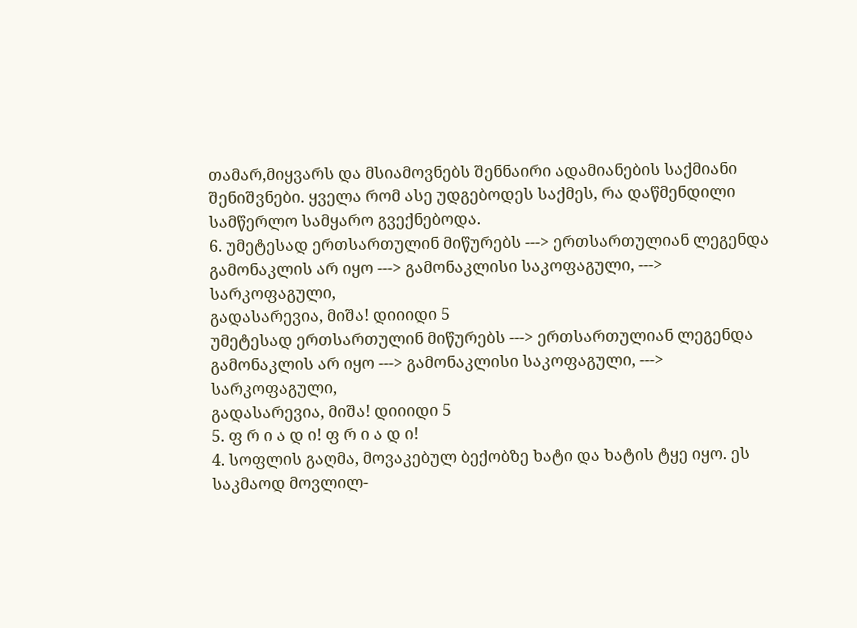თამარ,მიყვარს და მსიამოვნებს შენნაირი ადამიანების საქმიანი შენიშვნები. ყველა რომ ასე უდგებოდეს საქმეს, რა დაწმენდილი სამწერლო სამყარო გვექნებოდა.
6. უმეტესად ერთსართულინ მიწურებს ---> ერთსართულიან ლეგენდა გამონაკლის არ იყო ---> გამონაკლისი საკოფაგული, ---> სარკოფაგული,
გადასარევია, მიშა! დიიიდი 5
უმეტესად ერთსართულინ მიწურებს ---> ერთსართულიან ლეგენდა გამონაკლის არ იყო ---> გამონაკლისი საკოფაგული, ---> სარკოფაგული,
გადასარევია, მიშა! დიიიდი 5
5. ფ რ ი ა დ ი! ფ რ ი ა დ ი!
4. სოფლის გაღმა, მოვაკებულ ბექობზე ხატი და ხატის ტყე იყო. ეს საკმაოდ მოვლილ-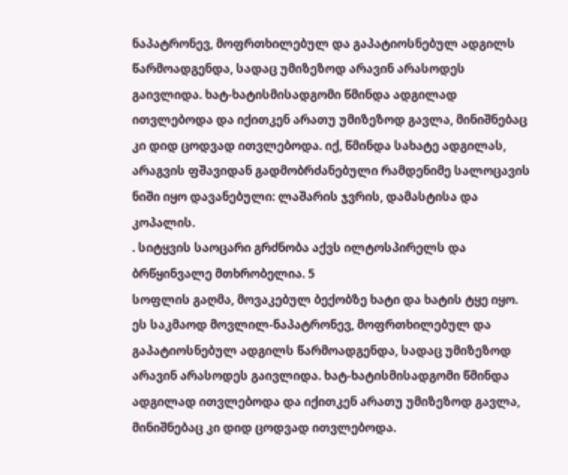ნაპატრონევ, მოფრთხილებულ და გაპატიოსნებულ ადგილს წარმოადგენდა, სადაც უმიზეზოდ არავინ არასოდეს გაივლიდა. ხატ-ხატისმისადგომი წმინდა ადგილად ითვლებოდა და იქითკენ არათუ უმიზეზოდ გავლა, მინიშნებაც კი დიდ ცოდვად ითვლებოდა. იქ, წმინდა სახატე ადგილას, არაგვის ფშავიდან გადმობრძანებული რამდენიმე სალოცავის ნიში იყო დავანებული: ლაშარის ჯვრის, დამასტისა და კოპალის.
. სიტყვის საოცარი გრძნობა აქვს ილტოსპირელს და ბრწყინვალე მთხრობელია. 5
სოფლის გაღმა, მოვაკებულ ბექობზე ხატი და ხატის ტყე იყო. ეს საკმაოდ მოვლილ-ნაპატრონევ, მოფრთხილებულ და გაპატიოსნებულ ადგილს წარმოადგენდა, სადაც უმიზეზოდ არავინ არასოდეს გაივლიდა. ხატ-ხატისმისადგომი წმინდა ადგილად ითვლებოდა და იქითკენ არათუ უმიზეზოდ გავლა, მინიშნებაც კი დიდ ცოდვად ითვლებოდა.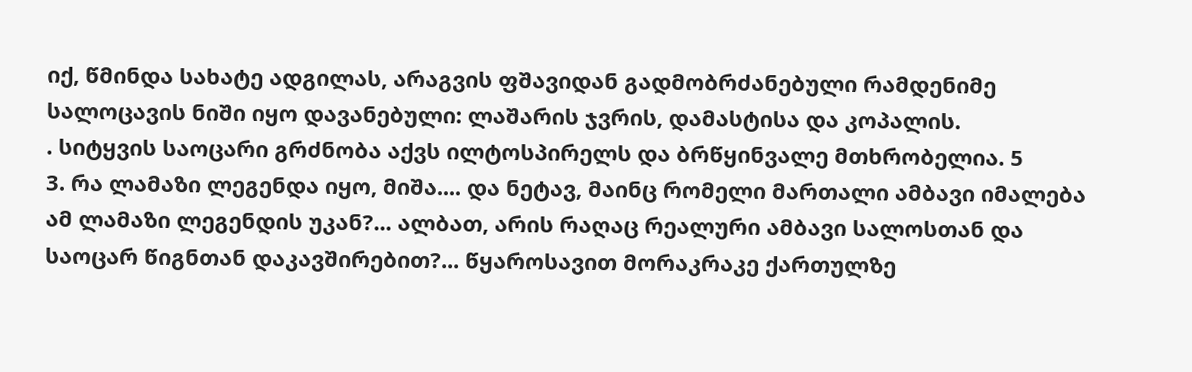იქ, წმინდა სახატე ადგილას, არაგვის ფშავიდან გადმობრძანებული რამდენიმე სალოცავის ნიში იყო დავანებული: ლაშარის ჯვრის, დამასტისა და კოპალის.
. სიტყვის საოცარი გრძნობა აქვს ილტოსპირელს და ბრწყინვალე მთხრობელია. 5
3. რა ლამაზი ლეგენდა იყო, მიშა.... და ნეტავ, მაინც რომელი მართალი ამბავი იმალება ამ ლამაზი ლეგენდის უკან?... ალბათ, არის რაღაც რეალური ამბავი სალოსთან და საოცარ წიგნთან დაკავშირებით?... წყაროსავით მორაკრაკე ქართულზე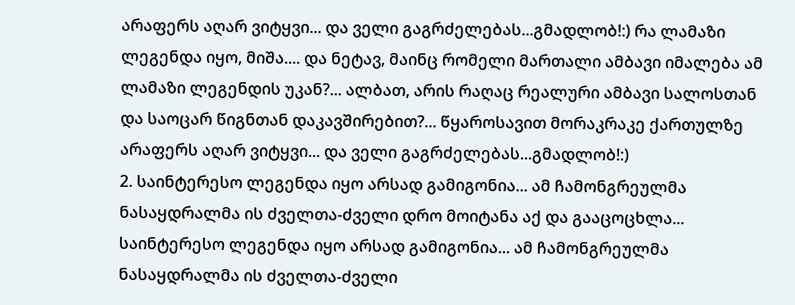არაფერს აღარ ვიტყვი... და ველი გაგრძელებას...გმადლობ!:) რა ლამაზი ლეგენდა იყო, მიშა.... და ნეტავ, მაინც რომელი მართალი ამბავი იმალება ამ ლამაზი ლეგენდის უკან?... ალბათ, არის რაღაც რეალური ამბავი სალოსთან და საოცარ წიგნთან დაკავშირებით?... წყაროსავით მორაკრაკე ქართულზე არაფერს აღარ ვიტყვი... და ველი გაგრძელებას...გმადლობ!:)
2. საინტერესო ლეგენდა იყო არსად გამიგონია... ამ ჩამონგრეულმა ნასაყდრალმა ის ძველთა-ძველი დრო მოიტანა აქ და გააცოცხლა... საინტერესო ლეგენდა იყო არსად გამიგონია... ამ ჩამონგრეულმა ნასაყდრალმა ის ძველთა-ძველი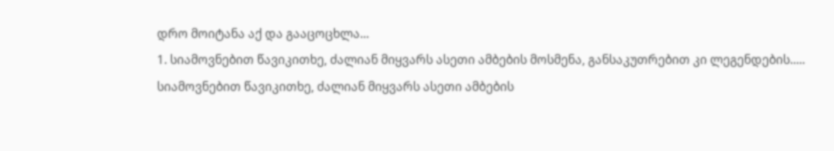დრო მოიტანა აქ და გააცოცხლა...
1. სიამოვნებით წავიკითხე, ძალიან მიყვარს ასეთი ამბების მოსმენა, განსაკუთრებით კი ლეგენდების..... სიამოვნებით წავიკითხე, ძალიან მიყვარს ასეთი ამბების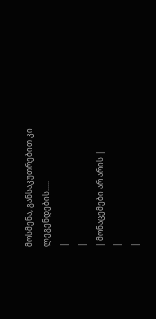მოსმენა, განსაკუთრებით კი ლეგენდების.....
|
|
| მონაცემები არ არის |
|
|